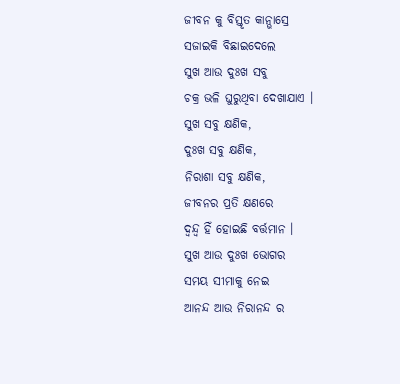ଜୀବନ କୁ ବିସ୍ତୃତ କାନ୍ଭାସ୍ରେ
ସଜାଇକି ବିଛାଇଦେଲେ
ସୁଖ ଆଉ ଦୁଃଖ ସବୁ
ଚକ୍ର ଭଳି ଘୁରୁଥିବା ଦେଖାଯାଏ ।
ସୁଖ ସବୁ କ୍ଷଣିକ,
ଦୁଃଖ ସବୁ କ୍ଷଣିକ,
ନିରାଶା ସବୁ କ୍ଷଣିକ,
ଜୀବନର ପ୍ରତି କ୍ଷଣରେ
ଦ୍ୱନ୍ଦ୍ୱ ହିଁ ହୋଇଛି ବର୍ତ୍ତମାନ ।
ସୁଖ ଆଉ ଦୁଃଖ ଭୋଗର
ସମୟ ସୀମାକୁ ନେଇ
ଆନନ୍ଦ ଆଉ ନିରାନନ୍ଦ ର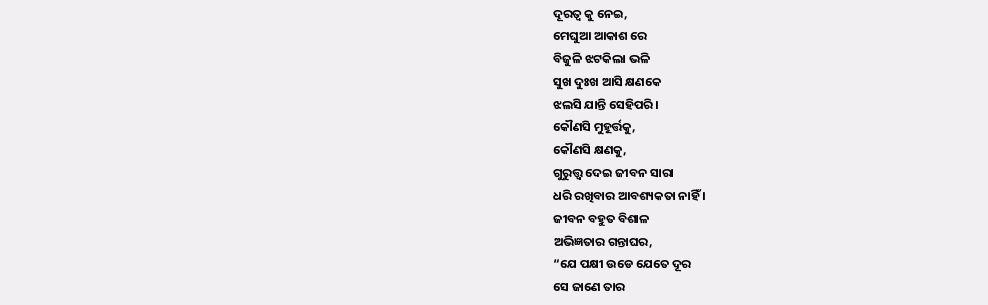ଦୂରତ୍ୱ କୁ ନେଇ,
ମେଘୁଆ ଆକାଶ ରେ
ବିଜୁଳି ଝଟକିଲା ଭଳି
ସୁଖ ଦୁଃଖ ଆସି କ୍ଷଣକେ
ଝଲସି ଯାନ୍ତି ସେହିପରି ।
କୌଣସି ମୁହୂର୍ତ୍ତକୁ,
କୌଣସି କ୍ଷଣକୁ,
ଗୁରୁତ୍ତ୍ଵ ଦେଇ ଜୀବନ ସାରା
ଧରି ରଖିବାର ଆବଶ୍ୟକତା ନାହିଁ ।
ଜୀବନ ବହୁତ ବିଶାଳ
ଅଭିଜ୍ଞତାର ଗନ୍ତାଘର,
“ଯେ ପକ୍ଷୀ ଉଡେ ଯେତେ ଦୂର
ସେ ଜାଣେ ତାର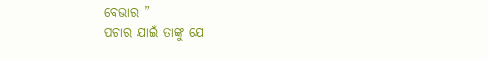ବେଭାର ”
ପଚାର ଯାଇଁ ତାଙ୍କୁ ଯେ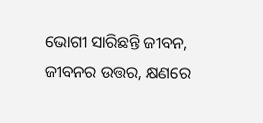ଭୋଗୀ ସାରିଛନ୍ତି ଜୀବନ,
ଜୀବନର ଉତ୍ତର, କ୍ଷଣରେ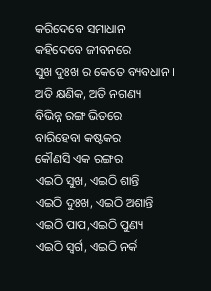କରିଦେବେ ସମାଧାନ
କହିଦେବେ ଜୀବନରେ
ସୁଖ ଦୁଃଖ ର କେତେ ବ୍ୟବଧାନ ।
ଅତି କ୍ଷଣିକ, ଅତି ନଗଣ୍ୟ
ବିଭିନ୍ନ ରଙ୍ଗ ଭିତରେ
ବାରିହେବା କଷ୍ଟକର
କୌଣସି ଏକ ରଙ୍ଗର
ଏଇଠି ସୁଖ, ଏଇଠି ଶାନ୍ତି
ଏଇଠି ଦୁଃଖ, ଏଇଠି ଅଶାନ୍ତି
ଏଇଠି ପାପ,ଏଇଠି ପୁଣ୍ୟ
ଏଇଠି ସ୍ୱର୍ଗ, ଏଇଠି ନର୍କ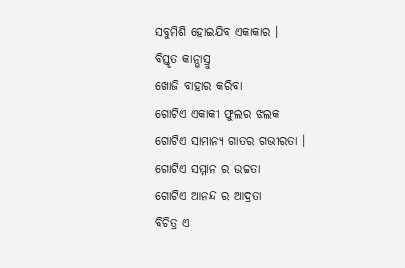ସବୁମିଶି ହୋଇଯିବ ଏକାକାର ।
ବିସ୍ତୃତ କାନ୍ଭାସ୍ରୁ
ଖୋଜି ବାହାର କରିବା
ଗୋଟିଏ ଏକାକୀ ଫୁଲର ଝଲକ
ଗୋଟିଏ ସାମାନ୍ୟ ଗାତର ଗଭୀରତା ।
ଗୋଟିଏ ସମ୍ମାନ ର ଉଚ୍ଚତା
ଗୋଟିଏ ଆନନ୍ଦ ର ଆଦ୍ରତା
ବିଚିତ୍ର ଏ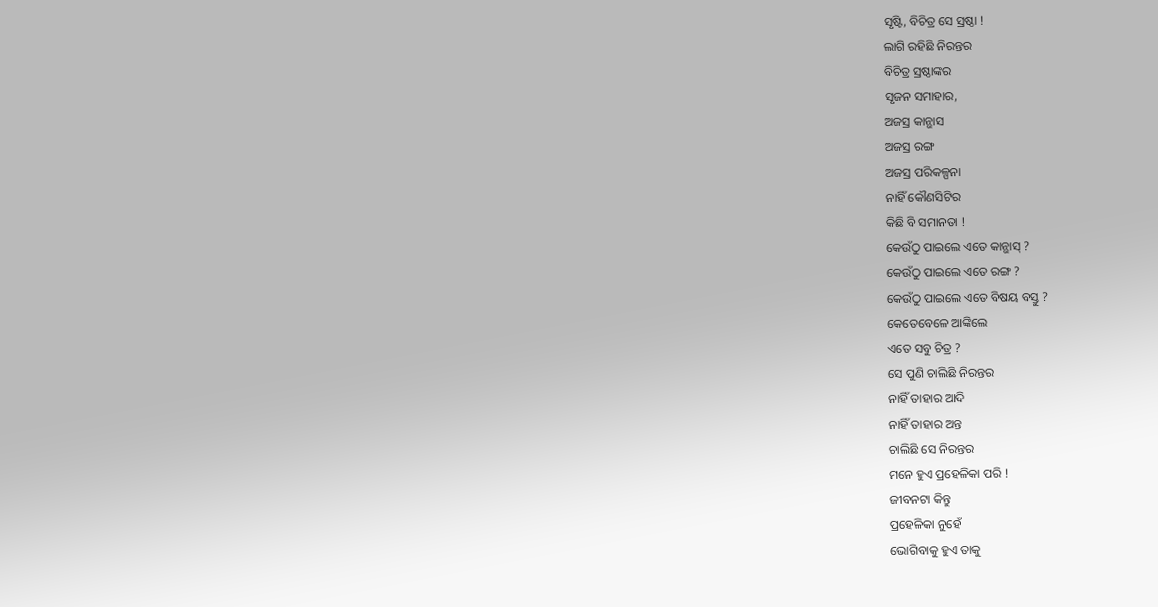ସୃଷ୍ଟି, ବିଚିତ୍ର ସେ ସ୍ରଷ୍ଠା !
ଲାଗି ରହିଛି ନିରନ୍ତର
ବିଚିତ୍ର ସ୍ରଷ୍ଠାଙ୍କର
ସୃଜନ ସମାହାର,
ଅଜସ୍ର କାନ୍ଭାସ
ଅଜସ୍ର ରଙ୍ଗ
ଅଜସ୍ର ପରିକଳ୍ପନା
ନାହିଁ କୌଣସିଟିର
କିଛି ବି ସମାନତା !
କେଉଁଠୁ ପାଇଲେ ଏତେ କାନ୍ଭାସ୍ ?
କେଉଁଠୁ ପାଇଲେ ଏତେ ରଙ୍ଗ ?
କେଉଁଠୁ ପାଇଲେ ଏତେ ବିଷୟ ବସ୍ତୁ ?
କେତେବେଳେ ଆଙ୍କିଲେ
ଏତେ ସବୁ ଚିତ୍ର ?
ସେ ପୁଣି ଚାଲିଛି ନିରନ୍ତର
ନାହିଁ ତାହାର ଆଦି
ନାହିଁ ତାହାର ଅନ୍ତ
ଚାଲିଛି ସେ ନିରନ୍ତର
ମନେ ହୁଏ ପ୍ରହେଳିକା ପରି !
ଜୀବନଟା କିନ୍ତୁ
ପ୍ରହେଳିକା ନୁହେଁ
ଭୋଗିବାକୁ ହୁଏ ତାକୁ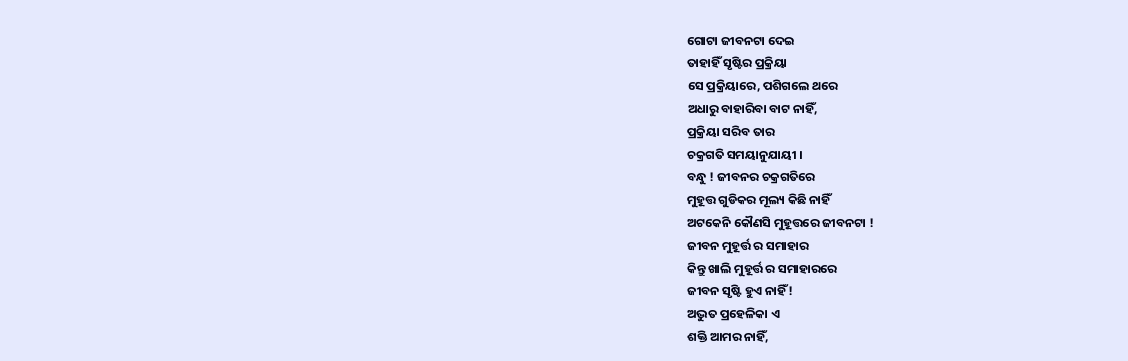ଗୋଟା ଜୀବନଟା ଦେଇ
ତାହାହିଁ ସୃଷ୍ଟିର ପ୍ରକ୍ରିୟା
ସେ ପ୍ରକ୍ରିୟାରେ, ପଶିଗଲେ ଥରେ
ଅଧାରୁ ବାହାରିବା ବାଟ ନାହିଁ,
ପ୍ରକ୍ରିୟା ସରିବ ତାର
ଚକ୍ରଗତି ସମୟାନୁଯାୟୀ ।
ବନ୍ଧୁ ! ଜୀବନର ଚକ୍ରଗତିରେ
ମୁହୂତ୍ତ ଗୁଡିକର ମୂଲ୍ୟ କିଛି ନାହିଁ
ଅଟକେନି କୌଣସି ମୁହୂତ୍ତରେ ଜୀବନଟା !
ଜୀବନ ମୁହୂର୍ତ୍ତ ର ସମାହାର
କିନ୍ତୁ ଖାଲି ମୁହୂର୍ତ୍ତ ର ସମାହାରରେ
ଜୀବନ ସୃଷ୍ଟି ହୁଏ ନାହିଁ !
ଅଦ୍ଭୁତ ପ୍ରହେଳିକା ଏ
ଶକ୍ତି ଆମର ନାହିଁ,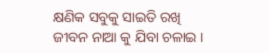କ୍ଷଣିକ ସବୁକୁ ସାଇତି ରଖି
ଜୀବନ ନାଆ କୁ ଯିବା ଚଳାଇ ।